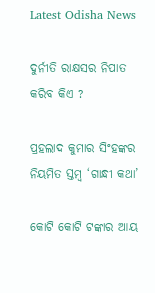Latest Odisha News

ଦୁର୍ନୀତି ରାକ୍ଷସର ନିପାତ କରିବ କିଏ ?

ପ୍ରହଲାଦ କୁମାର ସିଂହଙ୍କର ନିୟମିତ ସ୍ତମ୍ବ ‘ଗାନ୍ଧୀ କଥା’

କୋଟି କୋଟି ଟଙ୍କାର ଆୟ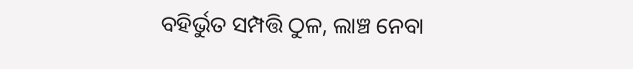ବହିର୍ଭୁତ ସମ୍ପତ୍ତି ଠୁଳ, ଲାଞ୍ଚ ନେବା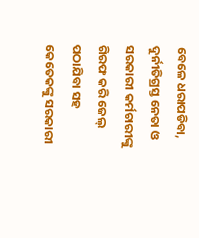ବେଳେ ଧରାପଡିବା, ଦୁର୍ନୀତିଗ୍ରସ୍ତ ନେତା ଓ ସରକାରୀ କର୍ମଚାରୀଙ୍କୁ ଗିରଫ କରି ଜେଲ୍‍ ପଠାଯିବା ସହ କେତେକଙ୍କୁ ସରକାରୀ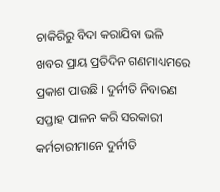ଚାକିରିରୁ ବିଦା କରାଯିବା ଭଳି ଖବର ପ୍ରାୟ ପ୍ରତିଦିନ ଗଣମାଧ୍ୟମରେ ପ୍ରକାଶ ପାଉଛି । ଦୁର୍ନୀତି ନିବାରଣ ସପ୍ତାହ ପାଳନ କରି ସରକାରୀ କର୍ମଚାରୀମାନେ ଦୁର୍ନୀତି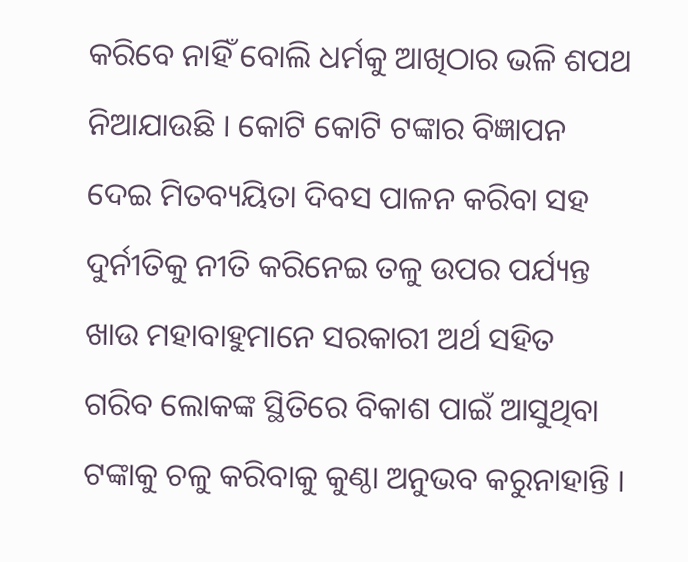କରିବେ ନାହିଁ ବୋଲି ଧର୍ମକୁ ଆଖିଠାର ଭଳି ଶପଥ ନିଆଯାଉଛି । କୋଟି କୋଟି ଟଙ୍କାର ବିଜ୍ଞାପନ ଦେଇ ମିତବ୍ୟୟିତା ଦିବସ ପାଳନ କରିବା ସହ ଦୁର୍ନୀତିକୁ ନୀତି କରିନେଇ ତଳୁ ଉପର ପର୍ଯ୍ୟନ୍ତ ଖାଉ ମହାବାହୁମାନେ ସରକାରୀ ଅର୍ଥ ସହିତ ଗରିବ ଲୋକଙ୍କ ସ୍ଥିତିରେ ବିକାଶ ପାଇଁ ଆସୁଥିବା ଟଙ୍କାକୁ ଚଳୁ କରିବାକୁ କୁଣ୍ଠା ଅନୁଭବ କରୁନାହାନ୍ତି ।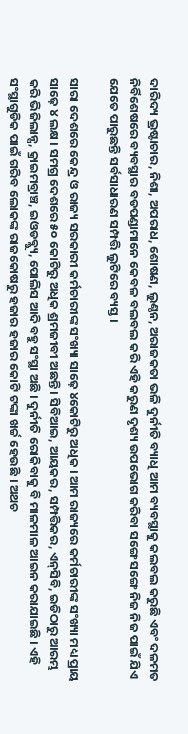ଦାରିଦ୍ୟ ଭ୍ରଷ୍ଟାଚାର, ନିଶା, ଅପରାଧ, ଶୋଷଣ, ଲୁଣ୍ଠନ, ଅରାଜକତା ଭଳି ଦୁର୍ନୀତି ବ୍ୟାଧି ଆମ ବ୍ୟବସ୍ଥାକୁ କଲବଲ କରୁଛି ଏବଂ ଦଳମତ ନିର୍ବିଶେଷରେ ବ୍ୟବସ୍ଥାର ବଡପଣ୍ଡାମାନେ କେବଳ ବଲବଲ କରି ଏହି କରୁଣ ଦୃଶ୍ୟ ଉପଭୋଗ କରିବା ସଙ୍ଗେ ସଙ୍ଗେ ନିଜ ନିଜ ପାଇଁ ଯିଏ ଯେତେ ପାରୁଛନ୍ତି ସର୍ବସାଧାରଣ ସମ୍ପତ୍ତି ଲୁଟିରେ ବ୍ୟସ୍ତ ।

ସାରା ଦେଶରେ କେନ୍ଦ୍ର ଓ ରାଜ୍ୟ ସରକାରୀ କର୍ମଚାରୀଙ୍କ ସଂଖ୍ୟା ସାଢ଼େ ୪କୋଟିରୁ ଅଧିକ । ଆମ ରାଜ୍ୟରେ କର୍ମଚାରୀଙ୍କ ସଂଖ୍ୟା ମଧ୍ୟ ପ୍ରାୟ ସାଢ଼େ ୪ ଲକ୍ଷ । ସମଗ୍ର ଦେଶରେ ୫୦ କୋଟିରୁ ଅଧିକ ଶ୍ରମଜୀବୀ ଅଛନ୍ତି । ସିବିଆଇ, ଆୟକର, ସମ୍ପତ୍ତିକର, ଏନ୍‍ସିବି, ଇଡିଠାରୁ ଆରମ୍ଭ କରି ଭିଜିଲାନ୍ସ, କ୍ରାଇମବ୍ରାଞ୍ଚ, ଇଓଡବ୍ଲ୍ୟୁ, ପୋଲିସ ଆଦି ବହୁ ସଂସ୍ଥା ଅଛି । ଦୁର୍ନୀତି ରୋକିବାକୁ ବି ମାଳମାଳ ଆଇନ କରାଯାଇଛି । ଏହି ସଂସ୍ଥାଗୁଡିକ ପାଇଁ ଗରିବ ଲୋକଙ୍କ ରାଜକୋଷରୁ ହଜାର ହଜାର କୋଟି ଟଙ୍କା ଖର୍ଚ୍ଚ ହେଉଛି । ଅଥଚ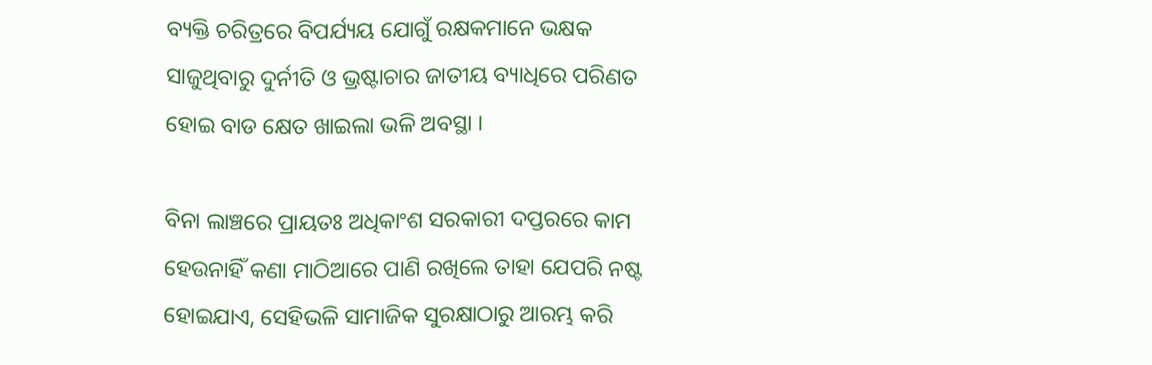ବ୍ୟକ୍ତି ଚରିତ୍ରରେ ବିପର୍ଯ୍ୟୟ ଯୋଗୁଁ ରକ୍ଷକମାନେ ଭକ୍ଷକ ସାଜୁଥିବାରୁ ଦୁର୍ନୀତି ଓ ଭ୍ରଷ୍ଟାଚାର ଜାତୀୟ ବ୍ୟାଧିରେ ପରିଣତ ହୋଇ ବାଡ କ୍ଷେତ ଖାଇଲା ଭଳି ଅବସ୍ଥା ।

ବିନା ଲାଞ୍ଚରେ ପ୍ରାୟତଃ ଅଧିକାଂଶ ସରକାରୀ ଦପ୍ତରରେ କାମ ହେଉନାହିଁ କଣା ମାଠିଆରେ ପାଣି ରଖିଲେ ତାହା ଯେପରି ନଷ୍ଟ ହୋଇଯାଏ, ସେହିଭଳି ସାମାଜିକ ସୁରକ୍ଷାଠାରୁ ଆରମ୍ଭ କରି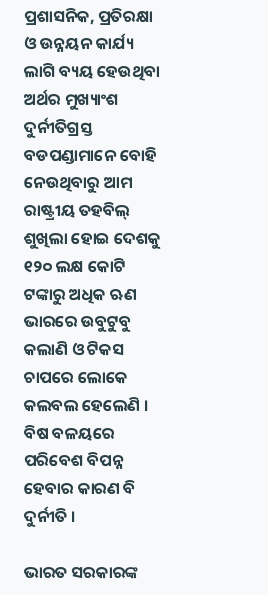ପ୍ରଶାସନିକ, ପ୍ରତିରକ୍ଷା ଓ ଉନ୍ନୟନ କାର୍ଯ୍ୟ ଲାଗି ବ୍ୟୟ ହେଉଥିବା ଅର୍ଥର ମୁଖ୍ୟାଂଶ ଦୁର୍ନୀତିଗ୍ରସ୍ତ ବଡପଣ୍ଡାମାନେ ବୋହି ନେଉଥିବାରୁ ଆମ ରାଷ୍ଟ୍ରୀୟ ତହବିଲ୍‍ ଶୁଖିଲା ହୋଇ ଦେଶକୁ ୧୨୦ ଲକ୍ଷ କୋଟି ଟଙ୍କାରୁ ଅଧିକ ଋଣ ଭାରରେ ଉବୁଟୁବୁ କଲାଣି ଓ ଟିକସ ଚାପରେ ଲୋକେ କଲବଲ ହେଲେଣି । ବିଷ ବଳୟରେ ପରିବେଶ ବିପନ୍ନ ହେବାର କାରଣ ବି ଦୁର୍ନୀତି ।

ଭାରତ ସରକାରଙ୍କ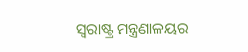ସ୍ୱରାଷ୍ଟ୍ର ମନ୍ତ୍ରଣାଳୟର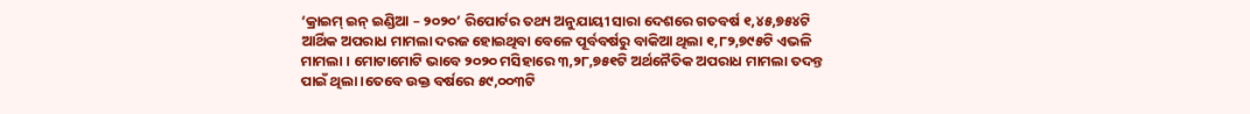‘କ୍ରାଇମ୍‍ ଇନ୍‍ ଇଣ୍ଡିଆ – ୨୦୨୦’ ରିପୋର୍ଟର ତଥ୍ୟ ଅନୁଯାୟୀ ସାରା ଦେଶରେ ଗତବର୍ଷ ୧,୪୫,୭୫୪ଟି ଆର୍ଥିକ ଅପରାଧ ମାମଲା ଦରଜ ହୋଇଥିବା ବେଳେ ପୂର୍ବବର୍ଷରୁ ବାକିଆ ଥିଲା ୧,୮୨,୭୯୫ଟି ଏଭଳି ମାମଲା । ମୋଟାମୋଟି ଭାବେ ୨୦୨୦ ମସିହାରେ ୩,୨୮,୭୫୧ଟି ଅର୍ଥନୈତିକ ଅପରାଧ ମାମଲା ତଦନ୍ତ ପାଇଁ ଥିଲା ।ତେବେ ଉକ୍ତ ବର୍ଷରେ ୫୯,୦୦୩ଟି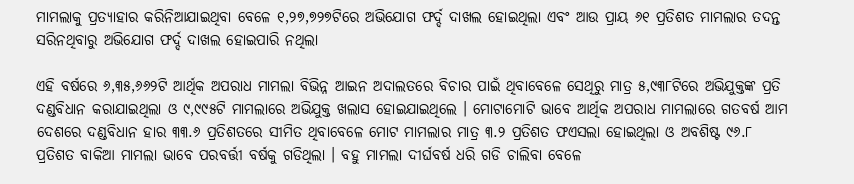ମାମଲାକୁ ପ୍ରତ୍ୟାହାର କରିନିଆଯାଇଥିବା ବେଳେ ୧,୨୭,୭୨୭ଟିରେ ଅଭିଯୋଗ ଫର୍ଦ୍ଦ ଦାଖଲ ହୋଇଥିଲା ଏବଂ ଆଉ ପ୍ରାୟ ୬୧ ପ୍ରତିଶତ ମାମଲାର ତଦନ୍ତ ସରିନଥିବାରୁ ଅଭିଯୋଗ ଫର୍ଦ୍ଦ ଦାଖଲ ହୋଇପାରି ନଥିଲା

ଏହି ବର୍ଷରେ ୬,୩୫,୬୬୨ଟି ଆର୍ଥିକ ଅପରାଧ ମାମଲା ବିଭିନ୍ନ ଆଇନ ଅଦାଲତରେ ବିଚାର ପାଇଁ ଥିବାବେଳେ ସେଥିରୁ ମାତ୍ର ୫,୯୩୮ଟିରେ ଅଭିଯୁକ୍ତଙ୍କ ପ୍ରତି ଦଣ୍ଡବିଧାନ କରାଯାଇଥିଲା ଓ ୯,୯୯୫ଟି ମାମଲାରେ ଅଭିଯୁକ୍ତ ଖଲାସ ହୋଇଯାଇଥିଲେ । ମୋଟାମୋଟି ଭାବେ ଆର୍ଥିକ ଅପରାଧ ମାମଲାରେ ଗତବର୍ଷ ଆମ ଦେଶରେ ଦଣ୍ଡବିଧାନ ହାର ୩୩.୬ ପ୍ରତିଶତରେ ସୀମିତ ଥିବାବେଳେ ମୋଟ ମାମଲାର ମାତ୍ର ୩.୨ ପ୍ରତିଶତ ଫଏସଲା ହୋଇଥିଲା ଓ ଅବଶିଷ୍ଟ ୯୬.୮ ପ୍ରତିଶତ ବାକିଆ ମାମଲା ଭାବେ ପରବର୍ତ୍ତୀ ବର୍ଷକୁ ଗଡିଥିଲା । ବହୁ ମାମଲା ଦୀର୍ଘବର୍ଷ ଧରି ଗଡି ଚାଲିବା ବେଳେ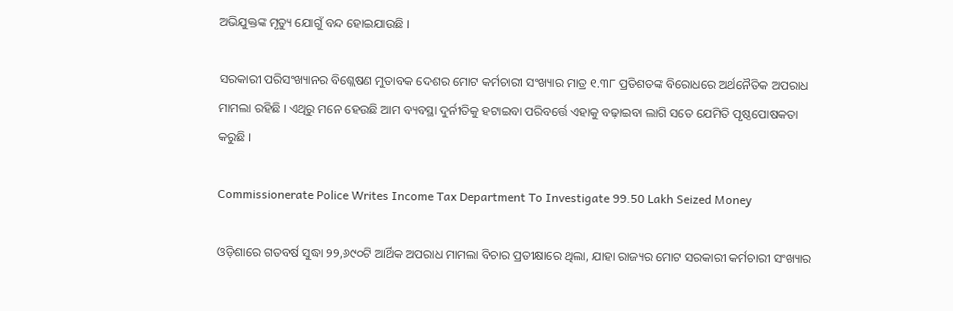ଅଭିଯୁକ୍ତଙ୍କ ମୃତ୍ୟୁ ଯୋଗୁଁ ବନ୍ଦ ହୋଇଯାଉଛି ।

ସରକାରୀ ପରିସଂଖ୍ୟାନର ବିଶ୍ଲେଷଣ ମୁତାବକ ଦେଶର ମୋଟ କର୍ମଚାରୀ ସଂଖ୍ୟାର ମାତ୍ର ୧.୩୮ ପ୍ରତିଶତଙ୍କ ବିରୋଧରେ ଅର୍ଥନୈତିକ ଅପରାଧ ମାମଲା ରହିଛି । ଏଥିରୁ ମନେ ହେଉଛି ଆମ ବ୍ୟବସ୍ଥା ଦୁର୍ନୀତିକୁ ହଟାଇବା ପରିବର୍ତ୍ତେ ଏହାକୁ ବଢ଼ାଇବା ଲାଗି ସତେ ଯେମିତି ପୃଷ୍ଠପୋଷକତା କରୁଛି ।

Commissionerate Police Writes Income Tax Department To Investigate 99.50 Lakh Seized Money

ଓଡ଼ିଶାରେ ଗତବର୍ଷ ସୁଦ୍ଧା ୨୨,୬୯୦ଟି ଆର୍ଥିକ ଅପରାଧ ମାମଲା ବିଚାର ପ୍ରତୀକ୍ଷାରେ ଥିଲା, ଯାହା ରାଜ୍ୟର ମୋଟ ସରକାରୀ କର୍ମଚାରୀ ସଂଖ୍ୟାର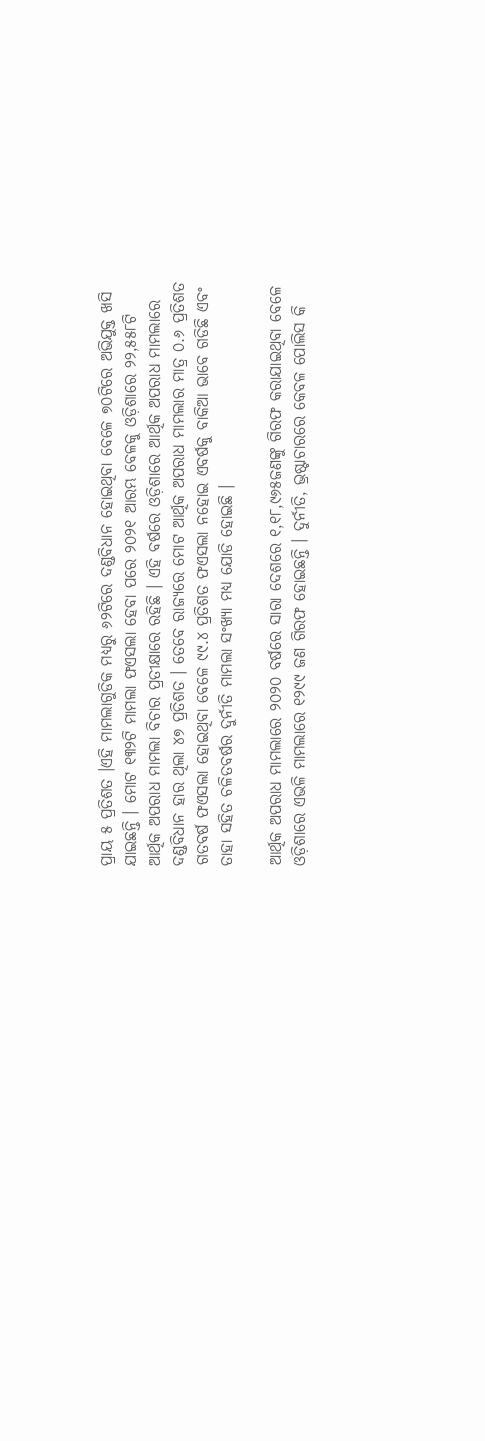ପ୍ରାୟ ୫ ପ୍ରତିଶତ ।ଏହି ମାମଲାଗୁଡିକ ମଧ୍ୟରୁ ୬୨ଟିରେ ଦଣ୍ଡବିଧାନ ହୋଇଥିବା ବେଳେ ୭୦ଟିରେ ଅଭିଯୁକ୍ତ ଖସି ଯାଇଛନ୍ତି । ମୋଟ ୧୩୨ଟି ମାମଲା ଫଏସଲା ହେବା ପରେ ୨୦୨୧ ଆରମ୍ଭ ବେଳକୁ ଓଡ଼ିଶାରେ ୨୨,୫୫୮ଟି ଆର୍ଥିକ ଅପରାଧ ମାମଲା ବିଚାର ପ୍ରତୀକ୍ଷାରେ ରହିଛି । ଏହି ବର୍ଷରେ ଓଡ଼ିଶାରେ ଆର୍ଥିକ ଅପରାଧ ମାମଲାରେ ଦଣ୍ଡବିଧାନ ହାର ଥିଲା ୪୭ ପ୍ରତିଶତ । ତେବେ ରାଜ୍ୟରେ ମୋଟ ଆର୍ଥିକ ଅପରାଧ ମାମଲାର ମାତ୍ର ୦.୬ ପ୍ରତିଶତ ଗତବର୍ଷ ଫଏସଲା ହୋଇଥିବା ବେଳେ ୯୯.୪ ପ୍ରତିଶତ ଫଏସଲା ନହୋଇ ଏବର୍ଷକୁ ବାକିଆ ଭାବେ ଗଡିଛି ଏବଂ ତାହା ସହିତ ଚଳିତବର୍ଷର ଦୁର୍ନୀତି ମାମଲା ସଂଖ୍ୟା ମଧ୍ୟ ଯୋଡି ହୋଇଛି ।

ଆର୍ଥିକ ଅପରାଧ ମାମଲାରେ ୨୦୨୦ ବର୍ଷରେ ସାରା ଦେଶରେ ୧,୧୮,୯୬୫ଜଣଙ୍କୁ ଗିରଫ କରାଯାଇଥିବା ବେଳେ ଓଡ଼ିଶାରେ ଏଭଳି ମାମଲାରେ ୧୨୯୯ ଜଣ ଗିରଫ ହୋଇଛନ୍ତି । ଦୁର୍ନୀତି, ଭ୍ରଷ୍ଟାଚାରରେ କେବଳ ପୋଲିସ କି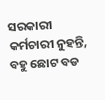ସରକାରୀ କର୍ମଚାରୀ ନୁହନ୍ତି, ବହୁ ଛୋଟ ବଡ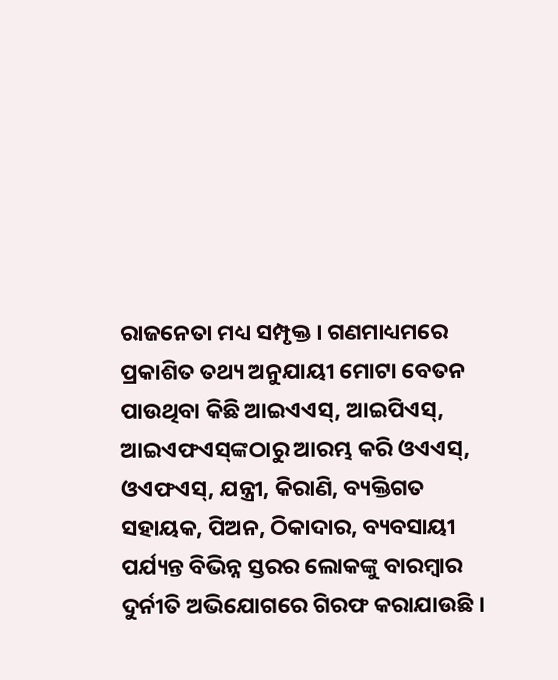ରାଜନେତା ମଧ୍ୟ ସମ୍ପୃକ୍ତ । ଗଣମାଧ୍ୟମରେ ପ୍ରକାଶିତ ତଥ୍ୟ ଅନୁଯାୟୀ ମୋଟା ବେତନ ପାଉଥିବା କିଛି ଆଇଏଏସ୍‍, ଆଇପିଏସ୍‍, ଆଇଏଫଏସ୍‍ଙ୍କଠାରୁ ଆରମ୍ଭ କରି ଓଏଏସ୍‍, ଓଏଫଏସ୍‍, ଯନ୍ତ୍ରୀ, କିରାଣି, ବ୍ୟକ୍ତିଗତ ସହାୟକ, ପିଅନ, ଠିକାଦାର, ବ୍ୟବସାୟୀ ପର୍ଯ୍ୟନ୍ତ ବିଭିନ୍ନ ସ୍ତରର ଲୋକଙ୍କୁ ବାରମ୍ବାର ଦୁର୍ନୀତି ଅଭିଯୋଗରେ ଗିରଫ କରାଯାଉଛି ।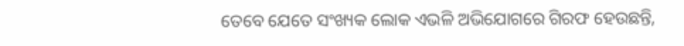ତେବେ ଯେତେ ସଂଖ୍ୟକ ଲୋକ ଏଭଳି ଅଭିଯୋଗରେ ଗିରଫ ହେଉଛନ୍ତି,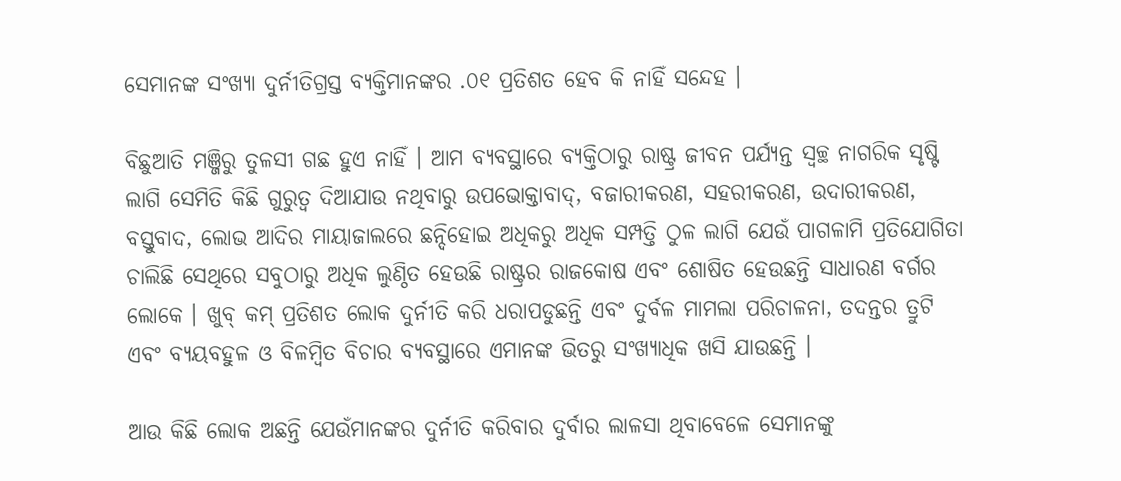ସେମାନଙ୍କ ସଂଖ୍ୟା ଦୁର୍ନୀତିଗ୍ରସ୍ତ ବ୍ୟକ୍ତିମାନଙ୍କର .୦୧ ପ୍ରତିଶତ ହେବ କି ନାହିଁ ସନ୍ଦେହ ।

ବିଛୁଆତି ମଞ୍ଜିରୁ ତୁଳସୀ ଗଛ ହୁଏ ନାହିଁ । ଆମ ବ୍ୟବସ୍ଥାରେ ବ୍ୟକ୍ତିଠାରୁ ରାଷ୍ଟ୍ର ଜୀବନ ପର୍ଯ୍ୟନ୍ତ ସ୍ୱଚ୍ଛ ନାଗରିକ ସୃଷ୍ଟି ଲାଗି ସେମିତି କିଛି ଗୁରୁତ୍ୱ ଦିଆଯାଉ ନଥିବାରୁ ଉପଭୋକ୍ତାବାଦ୍‍, ବଜାରୀକରଣ, ସହରୀକରଣ, ଉଦାରୀକରଣ, ବସ୍ତୁବାଦ, ଲୋଭ ଆଦିର ମାୟାଜାଲରେ ଛନ୍ଦିହୋଇ ଅଧିକରୁ ଅଧିକ ସମ୍ପତ୍ତି ଠୁଳ ଲାଗି ଯେଉଁ ପାଗଳାମି ପ୍ରତିଯୋଗିତା ଚାଲିଛି ସେଥିରେ ସବୁଠାରୁ ଅଧିକ ଲୁଣ୍ଠିତ ହେଉଛି ରାଷ୍ଟ୍ରର ରାଜକୋଷ ଏବଂ ଶୋଷିତ ହେଉଛନ୍ତି ସାଧାରଣ ବର୍ଗର ଲୋକେ । ଖୁବ୍‍ କମ୍‍ ପ୍ରତିଶତ ଲୋକ ଦୁର୍ନୀତି କରି ଧରାପଡୁଛନ୍ତି ଏବଂ ଦୁର୍ବଳ ମାମଲା ପରିଚାଳନା, ତଦନ୍ତର ତ୍ରୁଟି ଏବଂ ବ୍ୟୟବହୁଳ ଓ ବିଳମ୍ବିତ ବିଚାର ବ୍ୟବସ୍ଥାରେ ଏମାନଙ୍କ ଭିତରୁ ସଂଖ୍ୟାଧିକ ଖସି ଯାଉଛନ୍ତି ।

ଆଉ କିଛି ଲୋକ ଅଛନ୍ତି ଯେଉଁମାନଙ୍କର ଦୁର୍ନୀତି କରିବାର ଦୁର୍ବାର ଲାଳସା ଥିବାବେଳେ ସେମାନଙ୍କୁ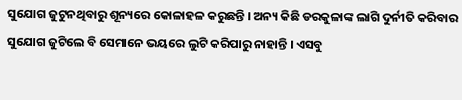ସୁଯୋଗ ଜୁଟୁନଥିବାରୁ ଶୂନ୍ୟରେ କୋଳାହଳ କରୁଛନ୍ତି । ଅନ୍ୟ କିଛି ଡରକୁଳାଙ୍କ ଲାଗି ଦୁର୍ନୀତି କରିବାର ସୁଯୋଗ ଜୁଟିଲେ ବି ସେମାନେ ଭୟରେ ଲୁଟି କରିପାରୁ ନାହାନ୍ତି । ଏସବୁ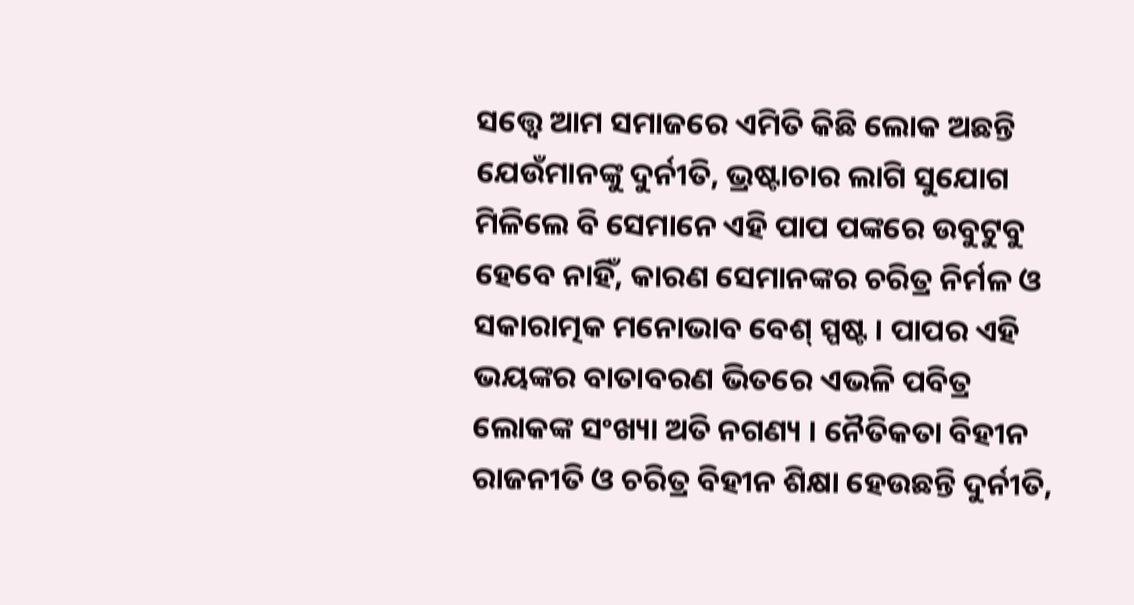ସତ୍ତ୍ୱେ ଆମ ସମାଜରେ ଏମିତି କିଛି ଲୋକ ଅଛନ୍ତି ଯେଉଁମାନଙ୍କୁ ଦୁର୍ନୀତି, ଭ୍ରଷ୍ଟାଚାର ଲାଗି ସୁଯୋଗ ମିଳିଲେ ବି ସେମାନେ ଏହି ପାପ ପଙ୍କରେ ଉବୁଟୁବୁ ହେବେ ନାହିଁ, କାରଣ ସେମାନଙ୍କର ଚରିତ୍ର ନିର୍ମଳ ଓ ସକାରାତ୍ମକ ମନୋଭାବ ବେଶ୍‍ ସ୍ପଷ୍ଟ । ପାପର ଏହି ଭୟଙ୍କର ବାତାବରଣ ଭିତରେ ଏଭଳି ପବିତ୍ର ଲୋକଙ୍କ ସଂଖ୍ୟା ଅତି ନଗଣ୍ୟ । ନୈତିକତା ବିହୀନ ରାଜନୀତି ଓ ଚରିତ୍ର ବିହୀନ ଶିକ୍ଷା ହେଉଛନ୍ତି ଦୁର୍ନୀତି,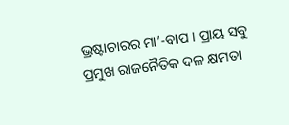ଭ୍ରଷ୍ଟାଚାରର ମା’-ବାପ । ପ୍ରାୟ ସବୁ ପ୍ରମୁଖ ରାଜନୈତିକ ଦଳ କ୍ଷମତା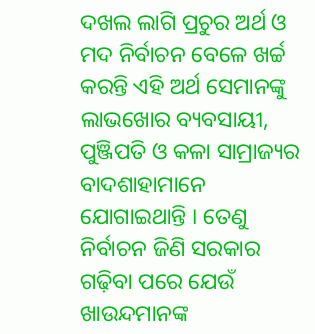ଦଖଲ ଲାଗି ପ୍ରଚୁର ଅର୍ଥ ଓ ମଦ ନିର୍ବାଚନ ବେଳେ ଖର୍ଚ୍ଚ କରନ୍ତି ଏହି ଅର୍ଥ ସେମାନଙ୍କୁ ଲାଭଖୋର ବ୍ୟବସାୟୀ, ପୁଞ୍ଜିପତି ଓ କଳା ସାମ୍ରାଜ୍ୟର ବାଦଶାହାମାନେ ଯୋଗାଇଥାନ୍ତି । ତେଣୁ ନିର୍ବାଚନ ଜିଣି ସରକାର ଗଢ଼ିବା ପରେ ଯେଉଁ ଖାଉନ୍ଦମାନଙ୍କ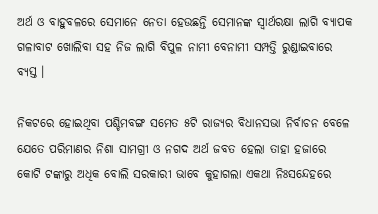ଅର୍ଥ ଓ ବାହୁବଳରେ ସେମାନେ ନେତା ହେଉଛନ୍ତି ସେମାନଙ୍କ ସ୍ୱାର୍ଥରକ୍ଷା ଲାଗି ବ୍ୟାପକ ଗଳାବାଟ ଖୋଲିବା ସହ ନିଜ ଲାଗି ବିପୁଳ ନାମୀ ବେନାମୀ ସମ୍ପତ୍ତି ରୁଣ୍ଡାଇବାରେ ବ୍ୟସ୍ତ ।

ନିକଟରେ ହୋଇଥିବା ପଶ୍ଚିମବଙ୍ଗ ସମେତ ୫ଟି ରାଜ୍ୟର ବିଧାନସଭା ନିର୍ବାଚନ ବେଳେ ଯେତେ ପରିମାଣର ନିଶା ସାମଗ୍ରୀ ଓ ନଗଦ ଅର୍ଥ ଜବତ ହେଲା ତାହା ହଜାରେ କୋଟି ଟଙ୍କାରୁ ଅଧିକ ବୋଲି ସରକାରୀ ଭାବେ କୁହାଗଲା ଏକଥା ନିଃସନ୍ଦେହରେ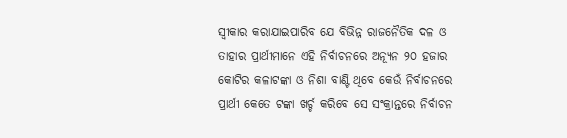ସ୍ୱୀକାର କରାଯାଇପାରିବ ଯେ ବିଭିନ୍ନ ରାଜନୈତିକ ଦଳ ଓ ତାହାର ପ୍ରାର୍ଥୀମାନେ ଏହି ନିର୍ବାଚନରେ ଅନ୍ୟୂନ ୨୦ ହଜାର କୋଟିର କଳାଟଙ୍କା ଓ ନିଶା ବାଣ୍ଟି ଥିବେ କେଉଁ ନିର୍ବାଚନରେ ପ୍ରାର୍ଥୀ କେତେ ଟଙ୍କା ଖର୍ଚ୍ଚ କରିବେ ସେ ସଂକ୍ରାନ୍ତରେ ନିର୍ବାଚନ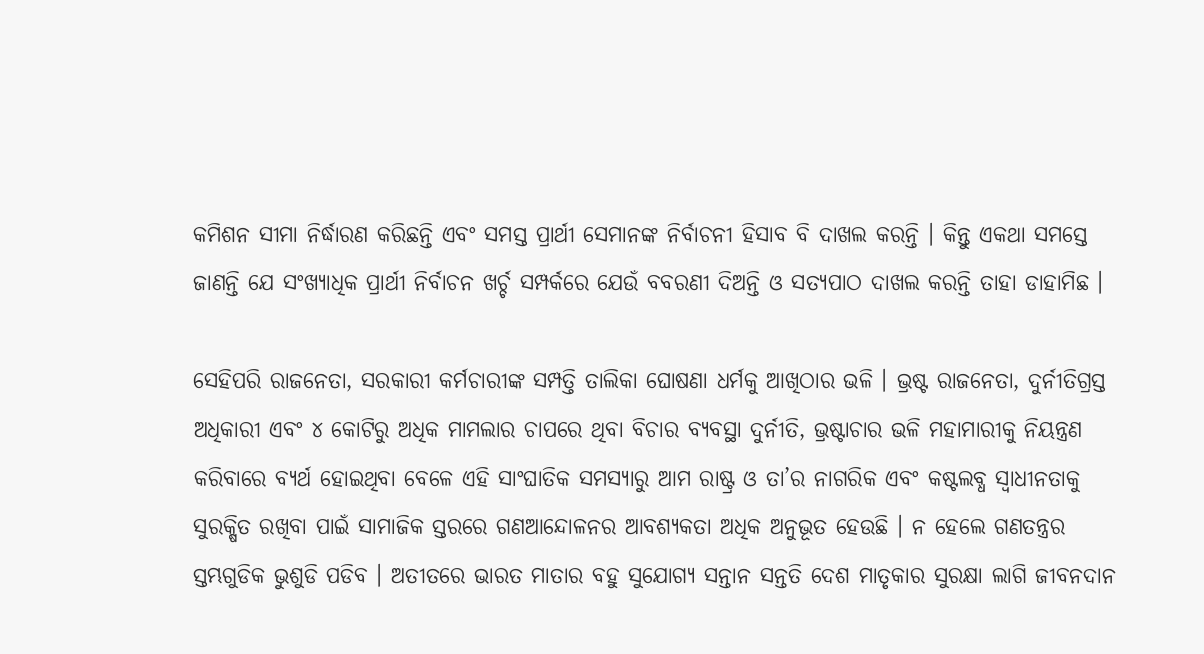କମିଶନ ସୀମା ନିର୍ଦ୍ଧାରଣ କରିଛନ୍ତି ଏବଂ ସମସ୍ତ ପ୍ରାର୍ଥୀ ସେମାନଙ୍କ ନିର୍ବାଚନୀ ହିସାବ ବି ଦାଖଲ କରନ୍ତି । କିନ୍ତୁ ଏକଥା ସମସ୍ତେ ଜାଣନ୍ତି ଯେ ସଂଖ୍ୟାଧିକ ପ୍ରାର୍ଥୀ ନିର୍ବାଚନ ଖର୍ଚ୍ଚ ସମ୍ପର୍କରେ ଯେଉଁ ବବରଣୀ ଦିଅନ୍ତି ଓ ସତ୍ୟପାଠ ଦାଖଲ କରନ୍ତି ତାହା ଡାହାମିଛ ।

ସେହିପରି ରାଜନେତା, ସରକାରୀ କର୍ମଚାରୀଙ୍କ ସମ୍ପତ୍ତି ତାଲିକା ଘୋଷଣା ଧର୍ମକୁ ଆଖିଠାର ଭଳି । ଭ୍ରଷ୍ଟ ରାଜନେତା, ଦୁର୍ନୀତିଗ୍ରସ୍ତ ଅଧିକାରୀ ଏବଂ ୪ କୋଟିରୁ ଅଧିକ ମାମଲାର ଚାପରେ ଥିବା ବିଚାର ବ୍ୟବସ୍ଥା ଦୁର୍ନୀତି, ଭ୍ରଷ୍ଟାଚାର ଭଳି ମହାମାରୀକୁ ନିୟନ୍ତ୍ରଣ କରିବାରେ ବ୍ୟର୍ଥ ହୋଇଥିବା ବେଳେ ଏହି ସାଂଘାତିକ ସମସ୍ୟାରୁ ଆମ ରାଷ୍ଟ୍ର ଓ ତା’ର ନାଗରିକ ଏବଂ କଷ୍ଟଲବ୍ଧ ସ୍ୱାଧୀନତାକୁ ସୁରକ୍ଷିତ ରଖିବା ପାଇଁ ସାମାଜିକ ସ୍ତରରେ ଗଣଆନ୍ଦୋଳନର ଆବଶ୍ୟକତା ଅଧିକ ଅନୁଭୂତ ହେଉଛି । ନ ହେଲେ ଗଣତନ୍ତ୍ରର ସ୍ତମ୍ଭଗୁଡିକ ଭୁଶୁଡି ପଡିବ । ଅତୀତରେ ଭାରତ ମାତାର ବହୁ ସୁଯୋଗ୍ୟ ସନ୍ତାନ ସନ୍ତତି ଦେଶ ମାତୃକାର ସୁରକ୍ଷା ଲାଗି ଜୀବନଦାନ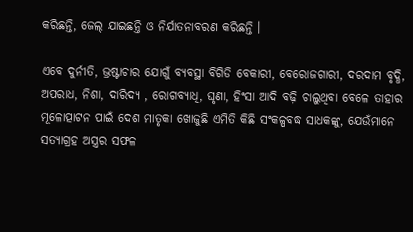କରିଛନ୍ତି, ଜେଲ୍‍ ଯାଇଛନ୍ତି ଓ ନିର୍ଯାତନାବରଣ କରିଛନ୍ତି ।

ଏବେ ଦୁର୍ନୀତି, ଭ୍ରଷ୍ଟାଚାର ଯୋଗୁଁ ବ୍ୟବସ୍ଥା ବିଗିଡି ବେକାରୀ, ବେରୋଜଗାରୀ, ଦରଦାମ ବୃଦ୍ଧି, ଅପରାଧ, ନିଶା, ଦାରିଦ୍ୟ , ରୋଗବ୍ୟାଧି, ଘୃଣା, ହିଂସା ଆଦି ବଢ଼ି ଚାଲୁଥିବା ବେଳେ ତାହାର ମୂଳୋତ୍ପାଟନ ପାଇଁ ଦେଶ ମାତୃକା ଖୋଜୁଛି ଏମିତି କିଛି ସଂକଳ୍ପବଦ୍ଧ ସାଧକଙ୍କୁ, ଯେଉଁମାନେ ସତ୍ୟାଗ୍ରହ ଅସ୍ତ୍ରର ସଫଳ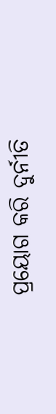ପ୍ରୟୋଗ କରି ଦୁର୍ନୀତି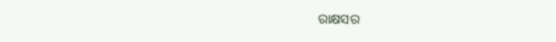ରାକ୍ଷସର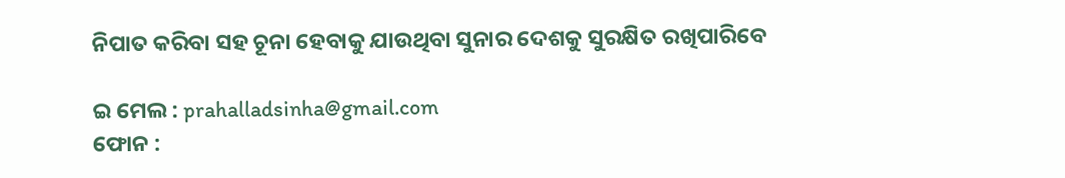ନିପାତ କରିବା ସହ ଚୂନା ହେବାକୁ ଯାଉଥିବା ସୁନାର ଦେଶକୁ ସୁରକ୍ଷିତ ରଖିପାରିବେ

ଇ ମେଲ : prahalladsinha@gmail.com
ଫୋନ :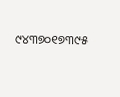୯୪୩୭୦୧୭୩୯୫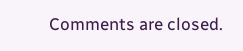Comments are closed.